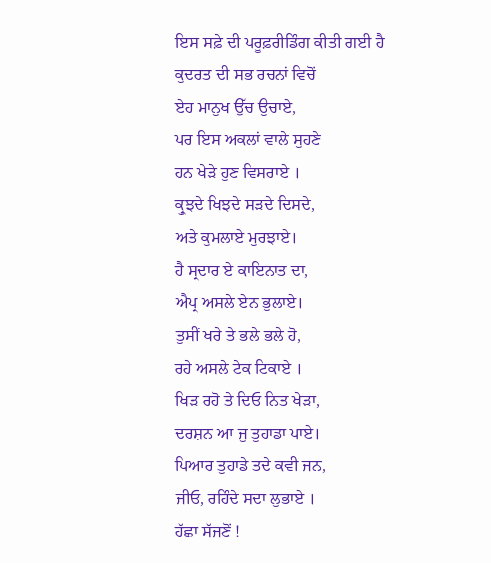ਇਸ ਸਫ਼ੇ ਦੀ ਪਰੂਫ਼ਰੀਡਿੰਗ ਕੀਤੀ ਗਈ ਹੈ
ਕੁਦਰਤ ਦੀ ਸਭ ਰਚਨਾਂ ਵਿਚੋਂ
ਏਹ ਮਾਨੁਖ ਉੱਚ ਉਚਾਏ,
ਪਰ ਇਸ ਅਕਲਾਂ ਵਾਲੇ ਸੁਹਣੇ
ਹਨ ਖੇੜੇ ਹੁਣ ਵਿਸਰਾਏ ।
ਕ੍ਰੁਝਦੇ ਖਿਝਦੇ ਸੜਦੇ ਦਿਸਦੇ,
ਅਤੇ ਕੁਮਲਾਏ ਮੁਰਝਾਏ।
ਹੈ ਸ੍ਰਦਾਰ ਏ ਕਾਇਨਾਤ ਦਾ,
ਐਪ੍ਰ ਅਸਲੇ ਏਨ ਭੁਲਾਏ।
ਤੁਸੀਂ ਖਰੇ ਤੇ ਭਲੇ ਭਲੇ ਹੋ,
ਰਹੇ ਅਸਲੇ ਟੇਕ ਟਿਕਾਏ ।
ਖਿੜ ਰਹੋ ਤੇ ਦਿਓ ਨਿਤ ਖੇੜਾ,
ਦਰਸ਼ਨ ਆ ਜੁ ਤੁਹਾਡਾ ਪਾਏ।
ਪਿਆਰ ਤੁਹਾਡੇ ਤਦੇ ਕਵੀ ਜਨ,
ਜੀਓ, ਰਹਿੰਦੇ ਸਦਾ ਲੁਭਾਏ ।
ਹੱਛਾ ਸੱਜਣੋਂ !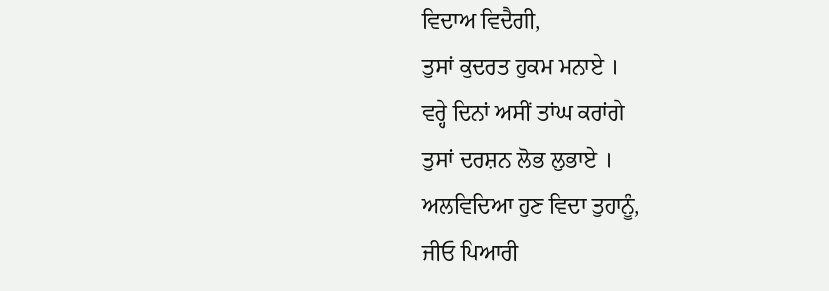ਵਿਦਾਅ ਵਿਦੈਗੀ,
ਤੁਸਾਂ ਕੁਦਰਤ ਹੁਕਮ ਮਨਾਏ ।
ਵਰ੍ਹੇ ਦਿਨਾਂ ਅਸੀਂ ਤਾਂਘ ਕਰਾਂਗੇ
ਤੁਸਾਂ ਦਰਸ਼ਨ ਲੋਭ ਲੁਭਾਏ ।
ਅਲਵਿਦਿਆ ਹੁਣ ਵਿਦਾ ਤੁਹਾਨੂੰ,
ਜੀਓ ਪਿਆਰੀ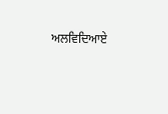ਅਲਵਿਦਿਆਏ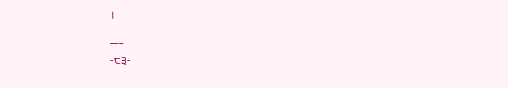।
___
-੮੩-